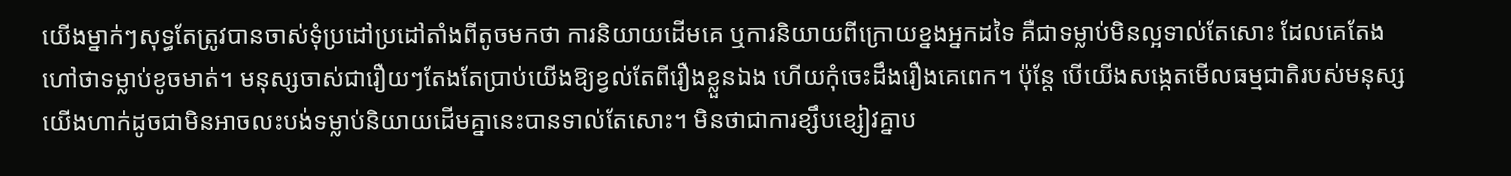យើងម្នាក់ៗសុទ្ធតែត្រូវបានចាស់ទុំប្រដៅប្រដៅតាំងពីតូចមកថា ការនិយាយដើមគេ ឬការនិយាយពីក្រោយខ្នងអ្នកដទៃ គឺជាទម្លាប់មិនល្អទាល់តែសោះ ដែលគេតែងហៅថាទម្លាប់ខូចមាត់។ មនុស្សចាស់ជារឿយៗតែងតែប្រាប់យើងឱ្យខ្វល់តែពីរឿងខ្លួនឯង ហើយកុំចេះដឹងរឿងគេពេក។ ប៉ុន្តែ បើយើងសង្កេតមើលធម្មជាតិរបស់មនុស្សយើងហាក់ដូចជាមិនអាចលះបង់ទម្លាប់និយាយដើមគ្នានេះបានទាល់តែសោះ។ មិនថាជាការខ្សឹបខ្សៀវគ្នាប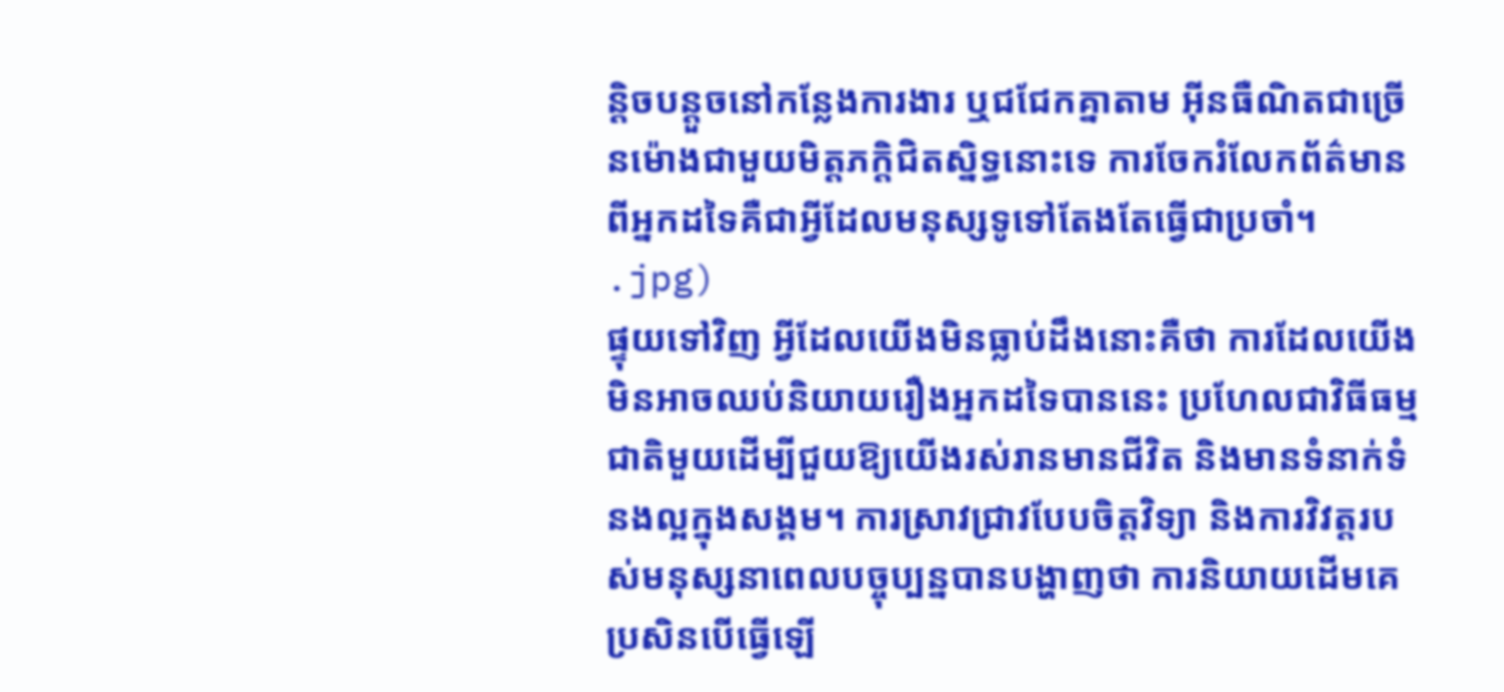ន្តិចបន្តួចនៅកន្លែងការងារ ឬជជែកគ្នាតាម អ៊ីនធឺណិតជាច្រើនម៉ោងជាមួយមិត្តភក្តិជិតស្និទ្ធនោះទេ ការចែករំលែកព័ត៌មានពីអ្នកដទៃគឺជាអ្វីដែលមនុស្សទូទៅតែងតែធ្វើជាប្រចាំ។
.jpg)
ផ្ទុយទៅវិញ អ្វីដែលយើងមិនធ្លាប់ដឹងនោះគឺថា ការដែលយើងមិនអាចឈប់និយាយរឿងអ្នកដទៃបាននេះ ប្រហែលជាវិធីធម្មជាតិមួយដើម្បីជួយឱ្យយើងរស់រានមានជីវិត និងមានទំនាក់ទំនងល្អក្នុងសង្គម។ ការស្រាវជ្រាវបែបចិត្តវិទ្យា និងការវិវត្តរបស់មនុស្សនាពេលបច្ចុប្បន្នបានបង្ហាញថា ការនិយាយដើមគេ ប្រសិនបើធ្វើឡើ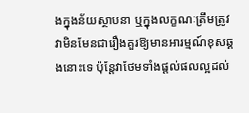ងក្នុងន័យស្ថាបនា ឬក្នុងលក្ខណៈត្រឹមត្រូវ វាមិនមែនជារឿងគួរឱ្យមានអារម្មណ៍ខុសឆ្គងនោះទេ ប៉ុន្តែវាថែមទាំងផ្តល់ផលល្អដល់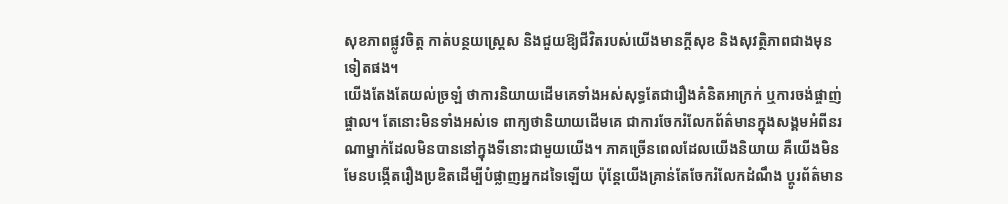សុខភាពផ្លូវចិត្ត កាត់បន្ថយស្ត្រេស និងជួយឱ្យជីវិតរបស់យើងមានក្ដីសុខ និងសុវត្ថិភាពជាងមុនទៀតផង។
យើងតែងតែយល់ច្រឡំ ថាការនិយាយដើមគេទាំងអស់សុទ្ធតែជារឿងគំនិតអាក្រក់ ឬការចង់ផ្ចាញ់ផ្ចាល។ តែនោះមិនទាំងអស់ទេ ពាក្យថានិយាយដើមគេ ជាការចែករំលែកព័ត៌មានក្នុងសង្គមអំពីនរណាម្នាក់ដែលមិនបាននៅក្នុងទីនោះជាមួយយើង។ ភាគច្រើនពេលដែលយើងនិយាយ គឺយើងមិនមែនបង្កើតរឿងប្រឌិតដើម្បីបំផ្លាញអ្នកដទៃឡើយ ប៉ុន្តែយើងគ្រាន់តែចែករំលែកដំណឹង ប្តូរព័ត៌មាន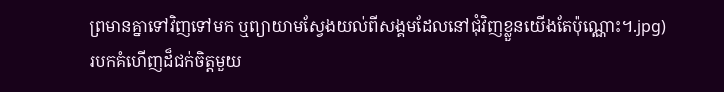ព្រមានគ្នាទៅវិញទៅមក ឬព្យាយាមស្វែងយល់ពីសង្គមដែលនៅជុំវិញខ្លួនយើងតែប៉ុណ្ណោះ។.jpg)
របកគំហើញដ៏ជក់ចិត្តមួយ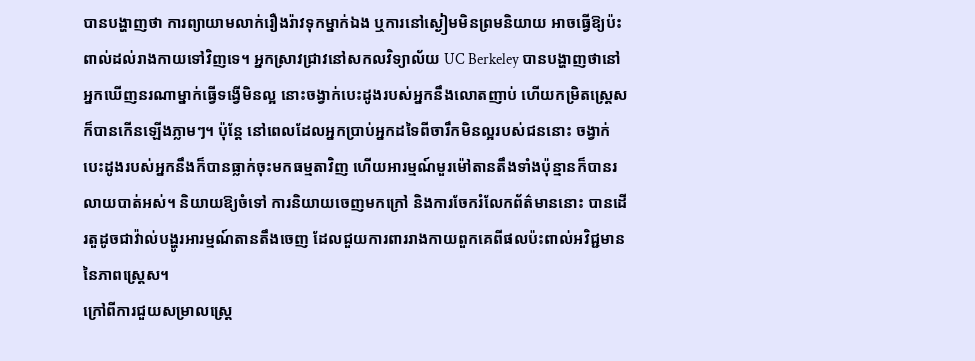បានបង្ហាញថា ការព្យាយាមលាក់រឿងរ៉ាវទុកម្នាក់ឯង ឬការនៅស្ងៀមមិនព្រមនិយាយ អាចធ្វើឱ្យប៉ះពាល់ដល់រាងកាយទៅវិញទេ។ អ្នកស្រាវជ្រាវនៅសកលវិទ្យាល័យ UC Berkeley បានបង្ហាញថានៅអ្នកឃើញនរណាម្នាក់ធ្វើទង្វើមិនល្អ នោះចង្វាក់បេះដូងរបស់អ្នកនឹងលោតញាប់ ហើយកម្រិតស្ត្រេសក៏បានកើនឡើងភ្លាមៗ។ ប៉ុន្តែ នៅពេលដែលអ្នកប្រាប់អ្នកដទៃពីចារឹកមិនល្អរបស់ជននោះ ចង្វាក់បេះដូងរបស់អ្នកនឹងក៏បានធ្លាក់ចុះមកធម្មតាវិញ ហើយអារម្មណ៍មួរម៉ៅតានតឹងទាំងប៉ុន្មានក៏បានរលាយបាត់អស់។ និយាយឱ្យចំទៅ ការនិយាយចេញមកក្រៅ និងការចែករំលែកព័ត៌មាននោះ បានដើរតួដូចជាវ៉ាល់បង្ហូរអារម្មណ៍តានតឹងចេញ ដែលជួយការពាររាងកាយពួកគេពីផលប៉ះពាល់អវិជ្ជមាននៃភាពស្ត្រេស។
ក្រៅពីការជួយសម្រាលស្ត្រេ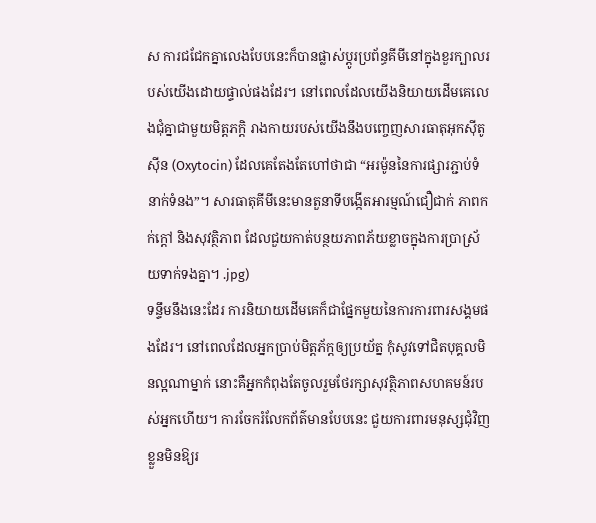ស ការជជែកគ្នាលេងបែបនេះក៏បានផ្លាស់ប្តូរប្រព័ន្ធគីមីនៅក្នុងខួរក្បាលរបស់យើងដោយផ្ទាល់ផងដែរ។ នៅពេលដែលយើងនិយាយដើមគេលេងជុំគ្នាជាមួយមិត្តភក្តិ រាងកាយរបស់យើងនឹងបញ្ចេញសារធាតុអុកស៊ីតូស៊ីន (Oxytocin) ដែលគេតែងតែហៅថាជា “អរម៉ូននៃការផ្សារភ្ជាប់ទំនាក់ទំនង”។ សារធាតុគីមីនេះមានតួនាទីបង្កើតអារម្មណ៍ជឿជាក់ ភាពកក់ក្តៅ និងសុវត្ថិភាព ដែលជួយកាត់បន្ថយភាពភ័យខ្លាចក្នុងការប្រាស្រ័យទាក់ទងគ្នា។ .jpg)
ទន្ទឹមនឹងនេះដែរ ការនិយាយដើមគេក៏ជាផ្នែកមួយនៃការការពារសង្គមផងដែរ។ នៅពេលដែលអ្នកប្រាប់មិត្តភ័ក្តឲ្យប្រយ័ត្ន កុំសូវទៅជិតបុគ្គលមិនល្អណាម្នាក់ នោះគឺអ្នកកំពុងតែចូលរួមថែរក្សាសុវត្ថិភាពសហគមន៍របស់អ្នកហើយ។ ការចែករំលែកព័ត៌មានបែបនេះ ជួយការពារមនុស្សជុំវិញខ្លួនមិនឱ្យរ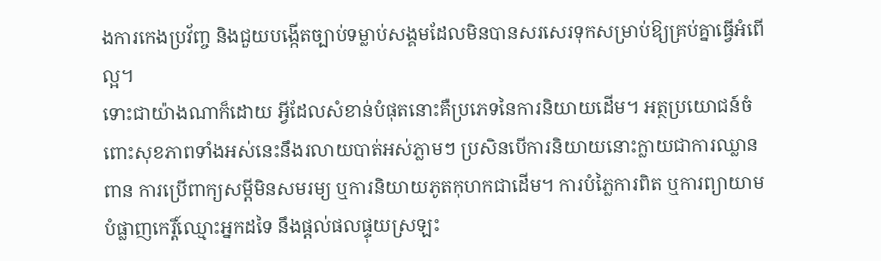ងការកេងប្រវ័ញ្ច និងជួយបង្កើតច្បាប់ទម្លាប់សង្គមដែលមិនបានសរសេរទុកសម្រាប់ឱ្យគ្រប់គ្នាធ្វើអំពើល្អ។
ទោះជាយ៉ាងណាក៏ដោយ អ្វីដែលសំខាន់បំផុតនោះគឺប្រភេទនៃការនិយាយដើម។ អត្ថប្រយោជន៍ចំពោះសុខភាពទាំងអស់នេះនឹងរលាយបាត់អស់ភ្លាមៗ ប្រសិនបើការនិយាយនោះក្លាយជាការឈ្លានពាន ការប្រើពាក្យសម្តីមិនសមរម្យ ឬការនិយាយភូតកុហកជាដើម។ ការបំភ្លៃការពិត ឬការព្យាយាមបំផ្លាញកេរ្តិ៍ឈ្មោះអ្នកដទៃ នឹងផ្តល់ផលផ្ទុយស្រឡះ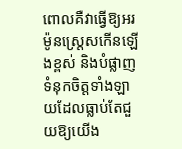ពោលគឺវាធ្វើឱ្យអរម៉ូនស្ត្រេសកើនឡើងខ្ពស់ និងបំផ្លាញទំនុកចិត្តទាំងឡាយដែលធ្លាប់តែជួយឱ្យយើង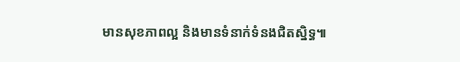មានសុខភាពល្អ និងមានទំនាក់ទំនងជិតស្និទ្ធ៕